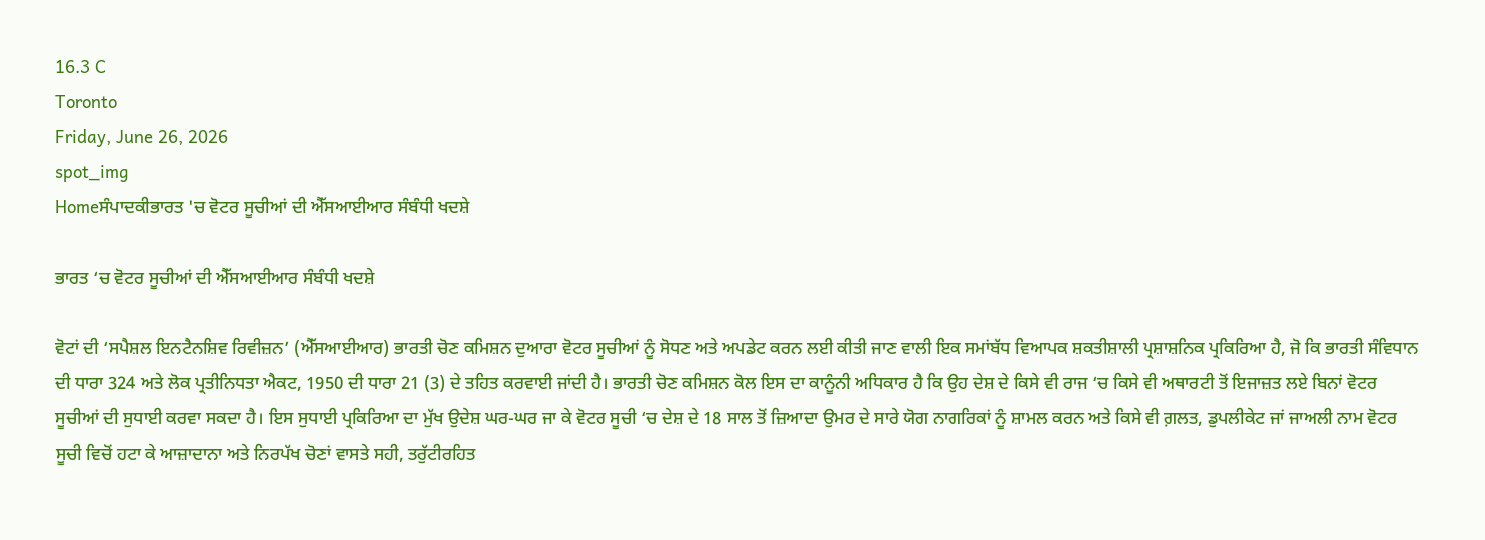16.3 C
Toronto
Friday, June 26, 2026
spot_img
Homeਸੰਪਾਦਕੀਭਾਰਤ 'ਚ ਵੋਟਰ ਸੂਚੀਆਂ ਦੀ ਐੱਸਆਈਆਰ ਸੰਬੰਧੀ ਖਦਸ਼ੇ

ਭਾਰਤ ‘ਚ ਵੋਟਰ ਸੂਚੀਆਂ ਦੀ ਐੱਸਆਈਆਰ ਸੰਬੰਧੀ ਖਦਸ਼ੇ

ਵੋਟਾਂ ਦੀ ‘ਸਪੈਸ਼ਲ ਇਨਟੈਨਸ਼ਿਵ ਰਿਵੀਜ਼ਨ’ (ਐੱਸਆਈਆਰ) ਭਾਰਤੀ ਚੋਣ ਕਮਿਸ਼ਨ ਦੁਆਰਾ ਵੋਟਰ ਸੂਚੀਆਂ ਨੂੰ ਸੋਧਣ ਅਤੇ ਅਪਡੇਟ ਕਰਨ ਲਈ ਕੀਤੀ ਜਾਣ ਵਾਲੀ ਇਕ ਸਮਾਂਬੱਧ ਵਿਆਪਕ ਸ਼ਕਤੀਸ਼ਾਲੀ ਪ੍ਰਸ਼ਾਸ਼ਨਿਕ ਪ੍ਰਕਿਰਿਆ ਹੈ, ਜੋ ਕਿ ਭਾਰਤੀ ਸੰਵਿਧਾਨ ਦੀ ਧਾਰਾ 324 ਅਤੇ ਲੋਕ ਪ੍ਰਤੀਨਿਧਤਾ ਐਕਟ, 1950 ਦੀ ਧਾਰਾ 21 (3) ਦੇ ਤਹਿਤ ਕਰਵਾਈ ਜਾਂਦੀ ਹੈ। ਭਾਰਤੀ ਚੋਣ ਕਮਿਸ਼ਨ ਕੋਲ ਇਸ ਦਾ ਕਾਨੂੰਨੀ ਅਧਿਕਾਰ ਹੈ ਕਿ ਉਹ ਦੇਸ਼ ਦੇ ਕਿਸੇ ਵੀ ਰਾਜ ‘ਚ ਕਿਸੇ ਵੀ ਅਥਾਰਟੀ ਤੋਂ ਇਜਾਜ਼ਤ ਲਏ ਬਿਨਾਂ ਵੋਟਰ ਸੂਚੀਆਂ ਦੀ ਸੁਧਾਈ ਕਰਵਾ ਸਕਦਾ ਹੈ। ਇਸ ਸੁਧਾਈ ਪ੍ਰਕਿਰਿਆ ਦਾ ਮੁੱਖ ਉਦੇਸ਼ ਘਰ-ਘਰ ਜਾ ਕੇ ਵੋਟਰ ਸੂਚੀ ‘ਚ ਦੇਸ਼ ਦੇ 18 ਸਾਲ ਤੋਂ ਜ਼ਿਆਦਾ ਉਮਰ ਦੇ ਸਾਰੇ ਯੋਗ ਨਾਗਰਿਕਾਂ ਨੂੰ ਸ਼ਾਮਲ ਕਰਨ ਅਤੇ ਕਿਸੇ ਵੀ ਗ਼ਲਤ, ਡੁਪਲੀਕੇਟ ਜਾਂ ਜਾਅਲੀ ਨਾਮ ਵੋਟਰ ਸੂਚੀ ਵਿਚੋਂ ਹਟਾ ਕੇ ਆਜ਼ਾਦਾਨਾ ਅਤੇ ਨਿਰਪੱਖ ਚੋਣਾਂ ਵਾਸਤੇ ਸਹੀ, ਤਰੁੱਟੀਰਹਿਤ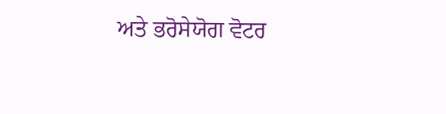ਅਤੇ ਭਰੋਸੇਯੋਗ ਵੋਟਰ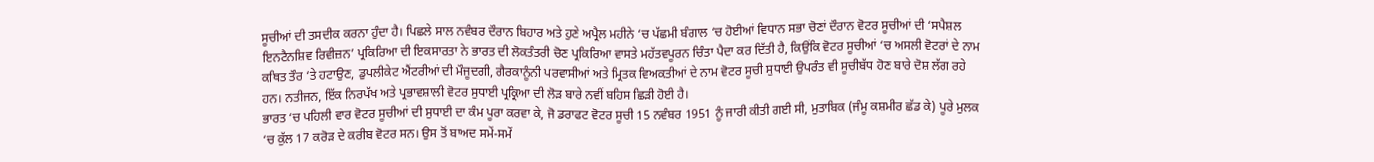ਸੂਚੀਆਂ ਦੀ ਤਸਦੀਕ ਕਰਨਾ ਹੁੰਦਾ ਹੈ। ਪਿਛਲੇ ਸਾਲ ਨਵੰਬਰ ਦੌਰਾਨ ਬਿਹਾਰ ਅਤੇ ਹੁਣੇ ਅਪ੍ਰੈਲ ਮਹੀਨੇ ‘ਚ ਪੱਛਮੀ ਬੰਗਾਲ ‘ਚ ਹੋਈਆਂ ਵਿਧਾਨ ਸਭਾ ਚੋਣਾਂ ਦੌਰਾਨ ਵੋਟਰ ਸੂਚੀਆਂ ਦੀ ‘ਸਪੈਸ਼ਲ ਇਨਟੈਨਸ਼ਿਵ ਰਿਵੀਜ਼ਨ’ ਪ੍ਰਕਿਰਿਆ ਦੀ ਇਕਸਾਰਤਾ ਨੇ ਭਾਰਤ ਦੀ ਲੋਕਤੰਤਰੀ ਚੋਣ ਪ੍ਰਕਿਰਿਆ ਵਾਸਤੇ ਮਹੱਤਵਪੂਰਨ ਚਿੰਤਾ ਪੈਦਾ ਕਰ ਦਿੱਤੀ ਹੈ, ਕਿਉਂਕਿ ਵੋਟਰ ਸੂਚੀਆਂ ‘ਚ ਅਸਲੀ ਵੋਟਰਾਂ ਦੇ ਨਾਮ ਕਥਿਤ ਤੌਰ ‘ਤੇ ਹਟਾਉਣ, ਡੁਪਲੀਕੇਟ ਐਂਟਰੀਆਂ ਦੀ ਮੌਜੂਦਗੀ, ਗੈਰਕਾਨੂੰਨੀ ਪਰਵਾਸੀਆਂ ਅਤੇ ਮ੍ਰਿਤਕ ਵਿਅਕਤੀਆਂ ਦੇ ਨਾਮ ਵੋਟਰ ਸੂਚੀ ਸੁਧਾਈ ਉਪਰੰਤ ਵੀ ਸੂਚੀਬੱਧ ਹੋਣ ਬਾਰੇ ਦੋਸ਼ ਲੱਗ ਰਹੇ ਹਨ। ਨਤੀਜਨ, ਇੱਕ ਨਿਰਪੱਖ ਅਤੇ ਪ੍ਰਭਾਵਸ਼ਾਲੀ ਵੋਟਰ ਸੁਧਾਈ ਪ੍ਰਕ੍ਰਿਆ ਦੀ ਲੋੜ ਬਾਰੇ ਨਵੀਂ ਬਹਿਸ ਛਿੜੀ ਹੋਈ ਹੈ।
ਭਾਰਤ ‘ਚ ਪਹਿਲੀ ਵਾਰ ਵੋਟਰ ਸੂਚੀਆਂ ਦੀ ਸੁਧਾਈ ਦਾ ਕੰਮ ਪੂਰਾ ਕਰਵਾ ਕੇ, ਜੋ ਡਰਾਫਟ ਵੋਟਰ ਸੂਚੀ 15 ਨਵੰਬਰ 1951 ਨੂੰ ਜਾਰੀ ਕੀਤੀ ਗਈ ਸੀ, ਮੁਤਾਬਿਕ (ਜੰਮੂ ਕਸ਼ਮੀਰ ਛੱਡ ਕੇ) ਪੂਰੇ ਮੁਲਕ ‘ਚ ਕੁੱਲ 17 ਕਰੋੜ ਦੇ ਕਰੀਬ ਵੋਟਰ ਸਨ। ਉਸ ਤੋਂ ਬਾਅਦ ਸਮੇਂ-ਸਮੇਂ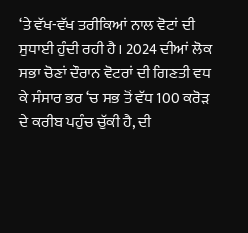‘ਤੇ ਵੱਖ-ਵੱਖ ਤਰੀਕਿਆਂ ਨਾਲ ਵੋਟਾਂ ਦੀ ਸੁਧਾਈ ਹੁੰਦੀ ਰਹੀ ਹੈ। 2024 ਦੀਆਂ ਲੋਕ ਸਭਾ ਚੋਣਾਂ ਦੌਰਾਨ ਵੋਟਰਾਂ ਦੀ ਗਿਣਤੀ ਵਧ ਕੇ ਸੰਸਾਰ ਭਰ ‘ਚ ਸਭ ਤੋਂ ਵੱਧ 100 ਕਰੋੜ ਦੇ ਕਰੀਬ ਪਹੁੰਚ ਚੁੱਕੀ ਹੈ, ਦੀ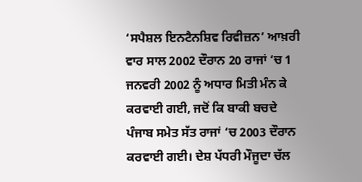‘ਸਪੈਸ਼ਲ ਇਨਟੈਨਸ਼ਿਵ ਰਿਵੀਜ਼ਨ’ ਆਖ਼ਰੀ ਵਾਰ ਸਾਲ 2002 ਦੌਰਾਨ 20 ਰਾਜਾਂ ‘ਚ 1 ਜਨਵਰੀ 2002 ਨੂੰ ਅਧਾਰ ਮਿਤੀ ਮੰਨ ਕੇ ਕਰਵਾਈ ਗਈ, ਜਦੋਂ ਕਿ ਬਾਕੀ ਬਚਦੇ ਪੰਜਾਬ ਸਮੇਤ ਸੱਤ ਰਾਜਾਂ ‘ਚ 2003 ਦੌਰਾਨ ਕਰਵਾਈ ਗਈ। ਦੇਸ਼ ਪੱਧਰੀ ਮੌਜੂਦਾ ਚੱਲ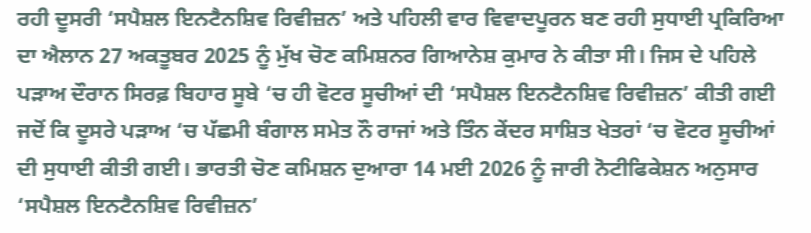ਰਹੀ ਦੂਸਰੀ ‘ਸਪੈਸ਼ਲ ਇਨਟੈਨਸ਼ਿਵ ਰਿਵੀਜ਼ਨ’ ਅਤੇ ਪਹਿਲੀ ਵਾਰ ਵਿਵਾਦਪੂਰਨ ਬਣ ਰਹੀ ਸੁਧਾਈ ਪ੍ਰਕਿਰਿਆ ਦਾ ਐਲਾਨ 27 ਅਕਤੂਬਰ 2025 ਨੂੰ ਮੁੱਖ ਚੋਣ ਕਮਿਸ਼ਨਰ ਗਿਆਨੇਸ਼ ਕੁਮਾਰ ਨੇ ਕੀਤਾ ਸੀ। ਜਿਸ ਦੇ ਪਹਿਲੇ ਪੜਾਅ ਦੌਰਾਨ ਸਿਰਫ਼ ਬਿਹਾਰ ਸੂਬੇ ‘ਚ ਹੀ ਵੋਟਰ ਸੂਚੀਆਂ ਦੀ ‘ਸਪੈਸ਼ਲ ਇਨਟੈਨਸ਼ਿਵ ਰਿਵੀਜ਼ਨ’ ਕੀਤੀ ਗਈ ਜਦੋਂ ਕਿ ਦੂਸਰੇ ਪੜਾਅ ‘ਚ ਪੱਛਮੀ ਬੰਗਾਲ ਸਮੇਤ ਨੌ ਰਾਜਾਂ ਅਤੇ ਤਿੰਨ ਕੇਂਦਰ ਸਾਸ਼ਿਤ ਖੇਤਰਾਂ ‘ਚ ਵੋਟਰ ਸੂਚੀਆਂ ਦੀ ਸੁਧਾਈ ਕੀਤੀ ਗਈ। ਭਾਰਤੀ ਚੋਣ ਕਮਿਸ਼ਨ ਦੁਆਰਾ 14 ਮਈ 2026 ਨੂੰ ਜਾਰੀ ਨੋਟੀਫਿਕੇਸ਼ਨ ਅਨੁਸਾਰ ‘ਸਪੈਸ਼ਲ ਇਨਟੈਨਸ਼ਿਵ ਰਿਵੀਜ਼ਨ’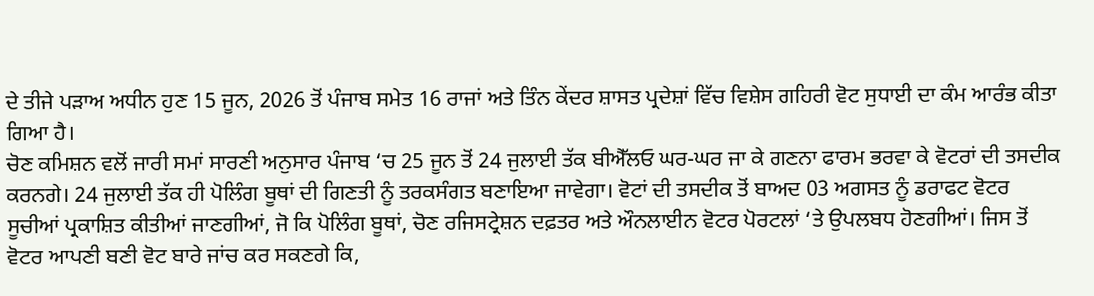ਦੇ ਤੀਜੇ ਪੜਾਅ ਅਧੀਨ ਹੁਣ 15 ਜੂਨ, 2026 ਤੋਂ ਪੰਜਾਬ ਸਮੇਤ 16 ਰਾਜਾਂ ਅਤੇ ਤਿੰਨ ਕੇਂਦਰ ਸ਼ਾਸਤ ਪ੍ਰਦੇਸ਼ਾਂ ਵਿੱਚ ਵਿਸ਼ੇਸ ਗਹਿਰੀ ਵੋਟ ਸੁਧਾਈ ਦਾ ਕੰਮ ਆਰੰਭ ਕੀਤਾ ਗਿਆ ਹੈ।
ਚੋਣ ਕਮਿਸ਼ਨ ਵਲੋਂ ਜਾਰੀ ਸਮਾਂ ਸਾਰਣੀ ਅਨੁਸਾਰ ਪੰਜਾਬ ‘ਚ 25 ਜੂਨ ਤੋਂ 24 ਜੁਲਾਈ ਤੱਕ ਬੀਐੱਲਓ ਘਰ-ਘਰ ਜਾ ਕੇ ਗਣਨਾ ਫਾਰਮ ਭਰਵਾ ਕੇ ਵੋਟਰਾਂ ਦੀ ਤਸਦੀਕ ਕਰਨਗੇ। 24 ਜੁਲਾਈ ਤੱਕ ਹੀ ਪੋਲਿੰਗ ਬੂਥਾਂ ਦੀ ਗਿਣਤੀ ਨੂੰ ਤਰਕਸੰਗਤ ਬਣਾਇਆ ਜਾਵੇਗਾ। ਵੋਟਾਂ ਦੀ ਤਸਦੀਕ ਤੋਂ ਬਾਅਦ 03 ਅਗਸਤ ਨੂੰ ਡਰਾਫਟ ਵੋਟਰ ਸੂਚੀਆਂ ਪ੍ਰਕਾਸ਼ਿਤ ਕੀਤੀਆਂ ਜਾਣਗੀਆਂ, ਜੋ ਕਿ ਪੋਲਿੰਗ ਬੂਥਾਂ, ਚੋਣ ਰਜਿਸਟ੍ਰੇਸ਼ਨ ਦਫ਼ਤਰ ਅਤੇ ਔਨਲਾਈਨ ਵੋਟਰ ਪੋਰਟਲਾਂ ‘ਤੇ ਉਪਲਬਧ ਹੋਣਗੀਆਂ। ਜਿਸ ਤੋਂ ਵੋਟਰ ਆਪਣੀ ਬਣੀ ਵੋਟ ਬਾਰੇ ਜਾਂਚ ਕਰ ਸਕਣਗੇ ਕਿ,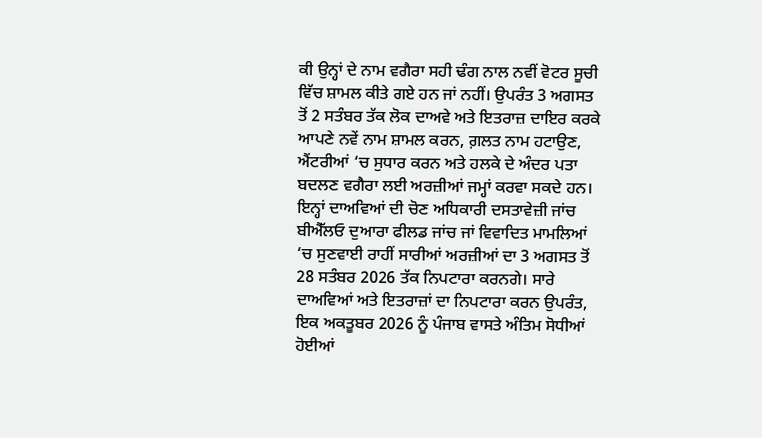ਕੀ ਉਨ੍ਹਾਂ ਦੇ ਨਾਮ ਵਗੈਰਾ ਸਹੀ ਢੰਗ ਨਾਲ ਨਵੀਂ ਵੋਟਰ ਸੂਚੀ ਵਿੱਚ ਸ਼ਾਮਲ ਕੀਤੇ ਗਏ ਹਨ ਜਾਂ ਨਹੀਂ। ਉਪਰੰਤ 3 ਅਗਸਤ ਤੋਂ 2 ਸਤੰਬਰ ਤੱਕ ਲੋਕ ਦਾਅਵੇ ਅਤੇ ਇਤਰਾਜ਼ ਦਾਇਰ ਕਰਕੇ ਆਪਣੇ ਨਵੇਂ ਨਾਮ ਸ਼ਾਮਲ ਕਰਨ, ਗ਼ਲਤ ਨਾਮ ਹਟਾਉਣ, ਐਂਟਰੀਆਂ ‘ਚ ਸੁਧਾਰ ਕਰਨ ਅਤੇ ਹਲਕੇ ਦੇ ਅੰਦਰ ਪਤਾ ਬਦਲਣ ਵਗੈਰਾ ਲਈ ਅਰਜ਼ੀਆਂ ਜਮ੍ਹਾਂ ਕਰਵਾ ਸਕਦੇ ਹਨ। ਇਨ੍ਹਾਂ ਦਾਅਵਿਆਂ ਦੀ ਚੋਣ ਅਧਿਕਾਰੀ ਦਸਤਾਵੇਜ਼ੀ ਜਾਂਚ ਬੀਐੱਲਓ ਦੁਆਰਾ ਫੀਲਡ ਜਾਂਚ ਜਾਂ ਵਿਵਾਦਿਤ ਮਾਮਲਿਆਂ ‘ਚ ਸੁਣਵਾਈ ਰਾਹੀਂ ਸਾਰੀਆਂ ਅਰਜ਼ੀਆਂ ਦਾ 3 ਅਗਸਤ ਤੋਂ 28 ਸਤੰਬਰ 2026 ਤੱਕ ਨਿਪਟਾਰਾ ਕਰਨਗੇ। ਸਾਰੇ ਦਾਅਵਿਆਂ ਅਤੇ ਇਤਰਾਜ਼ਾਂ ਦਾ ਨਿਪਟਾਰਾ ਕਰਨ ਉਪਰੰਤ, ਇਕ ਅਕਤੂਬਰ 2026 ਨੂੰ ਪੰਜਾਬ ਵਾਸਤੇ ਅੰਤਿਮ ਸੋਧੀਆਂ ਹੋਈਆਂ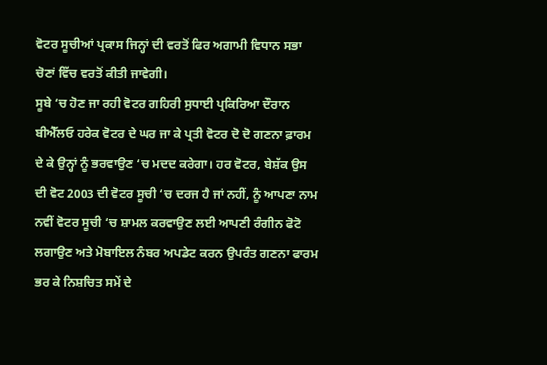ਵੋਟਰ ਸੂਚੀਆਂ ਪ੍ਰਕਾਸ ਜਿਨ੍ਹਾਂ ਦੀ ਵਰਤੋਂ ਫਿਰ ਅਗਾਮੀ ਵਿਧਾਨ ਸਭਾ ਚੋਣਾਂ ਵਿੱਚ ਵਰਤੋਂ ਕੀਤੀ ਜਾਵੇਗੀ।
ਸੂਬੇ ‘ਚ ਹੋਣ ਜਾ ਰਹੀ ਵੋਟਰ ਗਹਿਰੀ ਸੁਧਾਈ ਪ੍ਰਕਿਰਿਆ ਦੌਰਾਨ ਬੀਐੱਲਓ ਹਰੇਕ ਵੋਟਰ ਦੇ ਘਰ ਜਾ ਕੇ ਪ੍ਰਤੀ ਵੋਟਰ ਦੋ ਦੋ ਗਣਨਾ ਫ਼ਾਰਮ ਦੇ ਕੇ ਉਨ੍ਹਾਂ ਨੂੰ ਭਰਵਾਉਣ ‘ਚ ਮਦਦ ਕਰੇਗਾ। ਹਰ ਵੋਟਰ, ਬੇਸ਼ੱਕ ਉਸ ਦੀ ਵੋਟ 2003 ਦੀ ਵੋਟਰ ਸੂਚੀ ‘ਚ ਦਰਜ ਹੈ ਜਾਂ ਨਹੀਂ, ਨੂੰ ਆਪਣਾ ਨਾਮ ਨਵੀਂ ਵੋਟਰ ਸੂਚੀ ‘ਚ ਸ਼ਾਮਲ ਕਰਵਾਉਣ ਲਈ ਆਪਣੀ ਰੰਗੀਨ ਫੋਟੋ ਲਗਾਉਣ ਅਤੇ ਮੋਬਾਇਲ ਨੰਬਰ ਅਪਡੇਟ ਕਰਨ ਉਪਰੰਤ ਗਣਨਾ ਫਾਰਮ ਭਰ ਕੇ ਨਿਸ਼ਚਿਤ ਸਮੇਂ ਦੇ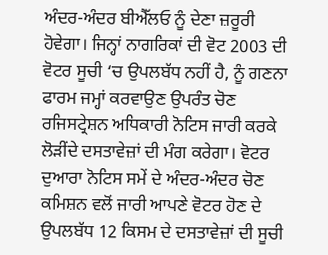ਅੰਦਰ-ਅੰਦਰ ਬੀਐੱਲਓ ਨੂੰ ਦੇਣਾ ਜ਼ਰੂਰੀ ਹੋਵੇਗਾ। ਜਿਨ੍ਹਾਂ ਨਾਗਰਿਕਾਂ ਦੀ ਵੋਟ 2003 ਦੀ ਵੋਟਰ ਸੂਚੀ ‘ਚ ਉਪਲਬੱਧ ਨਹੀਂ ਹੈ, ਨੂੰ ਗਣਨਾ ਫਾਰਮ ਜਮ੍ਹਾਂ ਕਰਵਾਉਣ ਉਪਰੰਤ ਚੋਣ ਰਜਿਸਟ੍ਰੇਸ਼ਨ ਅਧਿਕਾਰੀ ਨੋਟਿਸ ਜਾਰੀ ਕਰਕੇ ਲੋੜੀਂਦੇ ਦਸਤਾਵੇਜ਼ਾਂ ਦੀ ਮੰਗ ਕਰੇਗਾ। ਵੋਟਰ ਦੁਆਰਾ ਨੋਟਿਸ ਸਮੇਂ ਦੇ ਅੰਦਰ-ਅੰਦਰ ਚੋਣ ਕਮਿਸ਼ਨ ਵਲੋਂ ਜਾਰੀ ਆਪਣੇ ਵੋਟਰ ਹੋਣ ਦੇ ਉਪਲਬੱਧ 12 ਕਿਸਮ ਦੇ ਦਸਤਾਵੇਜ਼ਾਂ ਦੀ ਸੂਚੀ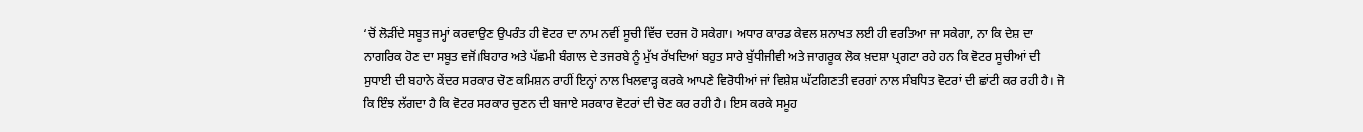‘ਚੋਂ ਲੋੜੀਂਦੇ ਸਬੂਤ ਜਮ੍ਹਾਂ ਕਰਵਾਉਣ ਉਪਰੰਤ ਹੀ ਵੋਟਰ ਦਾ ਨਾਮ ਨਵੀਂ ਸੂਚੀ ਵਿੱਚ ਦਰਜ ਹੋ ਸਕੇਗਾ। ਅਧਾਰ ਕਾਰਡ ਕੇਵਲ ਸ਼ਨਾਖਤ ਲਈ ਹੀ ਵਰਤਿਆ ਜਾ ਸਕੇਗਾ, ਨਾ ਕਿ ਦੇਸ਼ ਦਾ ਨਾਗਰਿਕ ਹੋਣ ਦਾ ਸਬੂਤ ਵਜੋਂ।ਬਿਹਾਰ ਅਤੇ ਪੱਛਮੀ ਬੰਗਾਲ ਦੇ ਤਜਰਬੇ ਨੂੰ ਮੁੱਖ ਰੱਖਦਿਆਂ ਬਹੁਤ ਸਾਰੇ ਬੁੱਧੀਜੀਵੀ ਅਤੇ ਜਾਗਰੂਕ ਲੋਕ ਖ਼ਦਸ਼ਾ ਪ੍ਰਗਟਾ ਰਹੇ ਹਨ ਕਿ ਵੋਟਰ ਸੂਚੀਆਂ ਦੀ ਸੁਧਾਈ ਦੀ ਬਹਾਨੇ ਕੇਂਦਰ ਸਰਕਾਰ ਚੋਣ ਕਮਿਸ਼ਨ ਰਾਹੀਂ ਇਨ੍ਹਾਂ ਨਾਲ ਖਿਲਵਾੜ੍ਹ ਕਰਕੇ ਆਪਣੇ ਵਿਰੋਧੀਆਂ ਜਾਂ ਵਿਸ਼ੇਸ਼ ਘੱਟਗਿਣਤੀ ਵਰਗਾਂ ਨਾਲ ਸੰਬਧਿਤ ਵੋਟਰਾਂ ਦੀ ਛਾਂਟੀ ਕਰ ਰਹੀ ਹੈ। ਜੋ ਕਿ ਇੰਝ ਲੱਗਦਾ ਹੈ ਕਿ ਵੋਟਰ ਸਰਕਾਰ ਚੁਣਨ ਦੀ ਬਜਾਏ ਸਰਕਾਰ ਵੋਟਰਾਂ ਦੀ ਚੋਣ ਕਰ ਰਹੀ ਹੈ। ਇਸ ਕਰਕੇ ਸਮੂਹ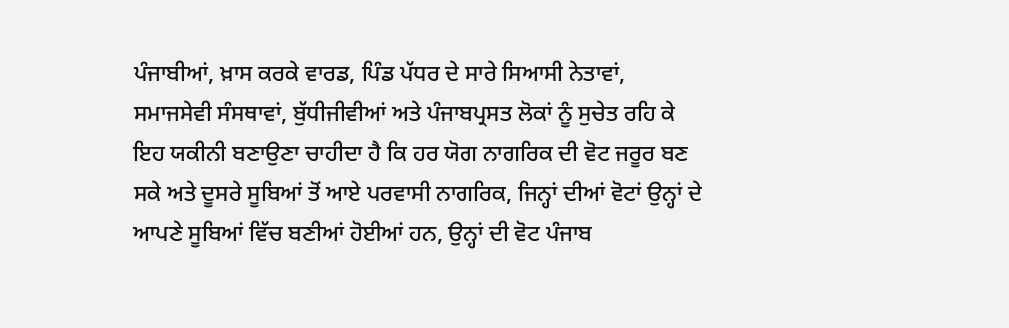ਪੰਜਾਬੀਆਂ, ਖ਼ਾਸ ਕਰਕੇ ਵਾਰਡ, ਪਿੰਡ ਪੱਧਰ ਦੇ ਸਾਰੇ ਸਿਆਸੀ ਨੇਤਾਵਾਂ, ਸਮਾਜਸੇਵੀ ਸੰਸਥਾਵਾਂ, ਬੁੱਧੀਜੀਵੀਆਂ ਅਤੇ ਪੰਜਾਬਪ੍ਰਸਤ ਲੋਕਾਂ ਨੂੰ ਸੁਚੇਤ ਰਹਿ ਕੇ ਇਹ ਯਕੀਨੀ ਬਣਾਉਣਾ ਚਾਹੀਦਾ ਹੈ ਕਿ ਹਰ ਯੋਗ ਨਾਗਰਿਕ ਦੀ ਵੋਟ ਜਰੂਰ ਬਣ ਸਕੇ ਅਤੇ ਦੂਸਰੇ ਸੂਬਿਆਂ ਤੋਂ ਆਏ ਪਰਵਾਸੀ ਨਾਗਰਿਕ, ਜਿਨ੍ਹਾਂ ਦੀਆਂ ਵੋਟਾਂ ਉਨ੍ਹਾਂ ਦੇ ਆਪਣੇ ਸੂਬਿਆਂ ਵਿੱਚ ਬਣੀਆਂ ਹੋਈਆਂ ਹਨ, ਉਨ੍ਹਾਂ ਦੀ ਵੋਟ ਪੰਜਾਬ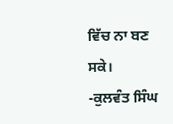ਵਿੱਚ ਨਾ ਬਣ ਸਕੇ।
-ਕੁਲਵੰਤ ਸਿੰਘ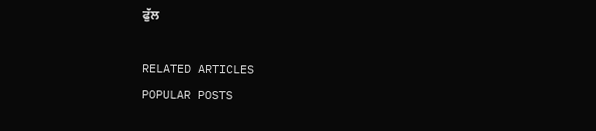ਫੁੱਲ

RELATED ARTICLES
POPULAR POSTS